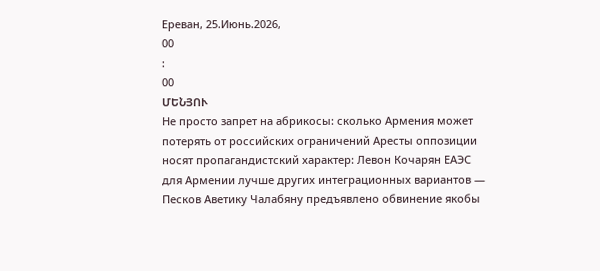Ереван, 25.Июнь.2026,
00
:
00
ՄԵՆՅՈՒ
Не просто запрет на абрикосы: сколько Армения может потерять от российских ограничений Аресты оппозиции носят пропагандистский характер: Левон Кочарян ЕАЭС для Армении лучше других интеграционных вариантов — Песков Аветику Чалабяну предъявлено обвинение якобы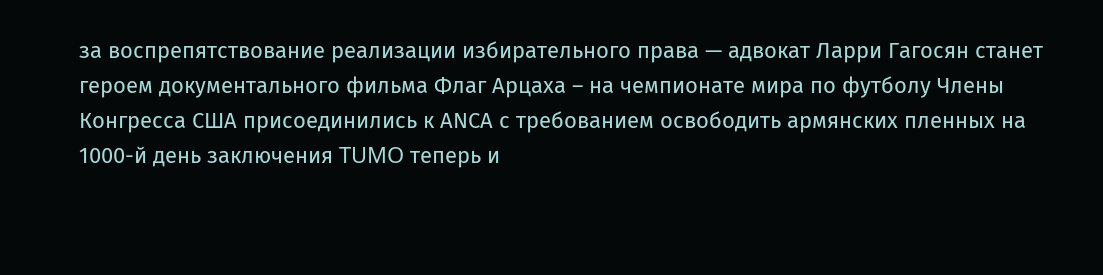за воспрепятствование реализации избирательного права — адвокат Ларри Гагосян станет героем документального фильма Флаг Арцаха – на чемпионате мира по футболу Члены Конгресса США присоединились к АNCА с требованием освободить армянских пленных на 1000-й день заключения TUMO теперь и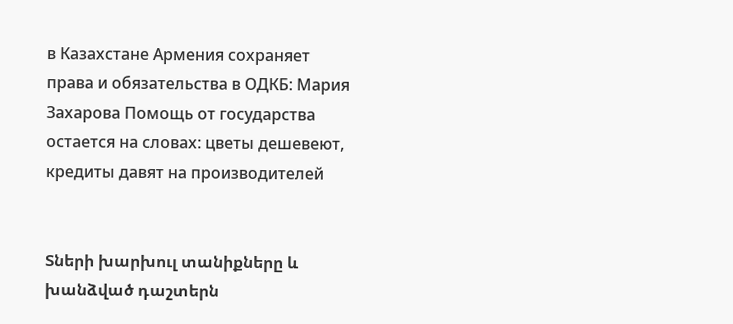в Казахстане Армения сохраняет права и обязательства в ОДКБ: Мария Захарова Помощь от государства остается на словах: цветы дешевеют, кредиты давят на производителей


Տների խարխուլ տանիքները և խանձված դաշտերն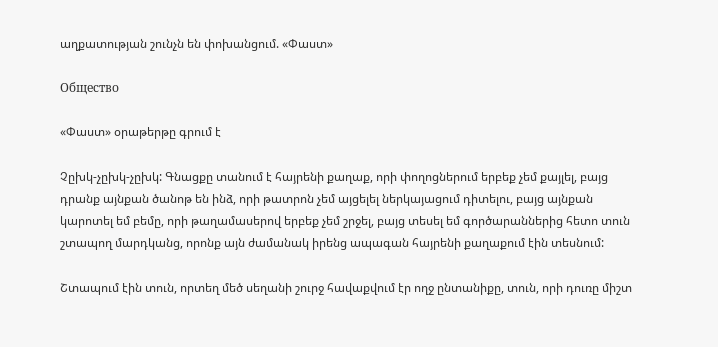աղքատության շունչն են փոխանցում. «Փաստ»

Общество

«Փաստ» օրաթերթը գրում է

Չըխկ-չըխկ-չըխկ: Գնացքը տանում է հայրենի քաղաք, որի փողոցներում երբեք չեմ քայլել, բայց դրանք այնքան ծանոթ են ինձ, որի թատրոն չեմ այցելել ներկայացում դիտելու, բայց այնքան կարոտել եմ բեմը, որի թաղամասերով երբեք չեմ շրջել, բայց տեսել եմ գործարաններից հետո տուն շտապող մարդկանց, որոնք այն ժամանակ իրենց ապագան հայրենի քաղաքում էին տեսնում:

Շտապում էին տուն, որտեղ մեծ սեղանի շուրջ հավաքվում էր ողջ ընտանիքը, տուն, որի դուռը միշտ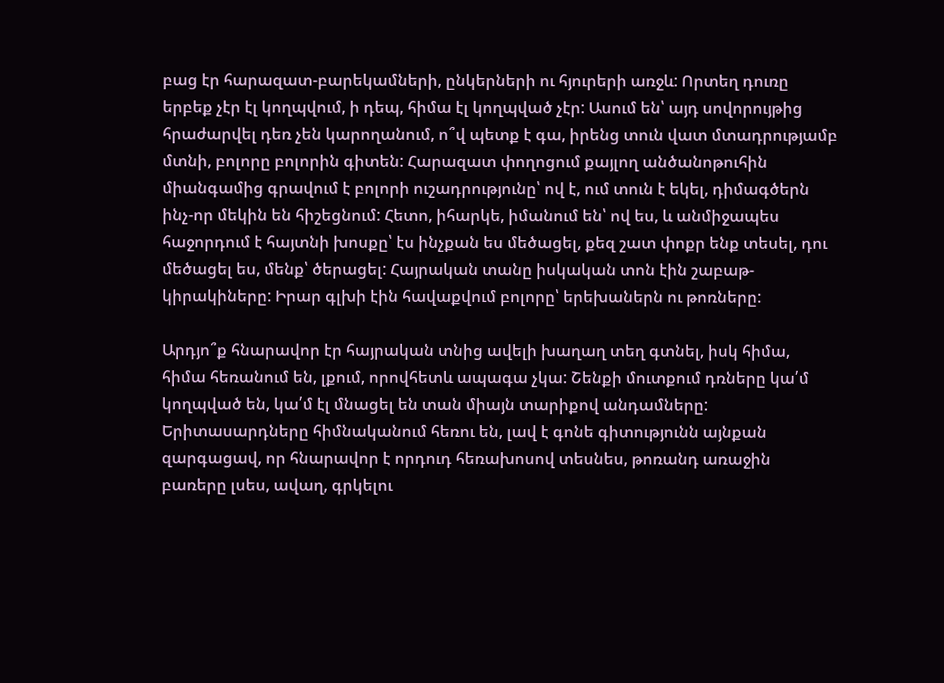բաց էր հարազատ-բարեկամների, ընկերների ու հյուրերի առջև: Որտեղ դուռը երբեք չէր էլ կողպվում, ի դեպ, հիմա էլ կողպված չէր: Ասում են՝ այդ սովորույթից հրաժարվել դեռ չեն կարողանում, ո՞վ պետք է գա, իրենց տուն վատ մտադրությամբ մտնի, բոլորը բոլորին գիտեն: Հարազատ փողոցում քայլող անծանոթուհին միանգամից գրավում է բոլորի ուշադրությունը՝ ով է, ում տուն է եկել, դիմագծերն ինչ-որ մեկին են հիշեցնում: Հետո, իհարկե, իմանում են՝ ով ես, և անմիջապես հաջորդում է հայտնի խոսքը՝ էս ինչքան ես մեծացել, քեզ շատ փոքր ենք տեսել, դու մեծացել ես, մենք՝ ծերացել: Հայրական տանը իսկական տոն էին շաբաթ-կիրակիները: Իրար գլխի էին հավաքվում բոլորը՝ երեխաներն ու թոռները:

Արդյո՞ք հնարավոր էր հայրական տնից ավելի խաղաղ տեղ գտնել, իսկ հիմա, հիմա հեռանում են, լքում, որովհետև ապագա չկա: Շենքի մուտքում դռները կա՛մ կողպված են, կա՛մ էլ մնացել են տան միայն տարիքով անդամները: Երիտասարդները հիմնականում հեռու են, լավ է գոնե գիտությունն այնքան զարգացավ, որ հնարավոր է որդուդ հեռախոսով տեսնես, թոռանդ առաջին բառերը լսես, ավաղ, գրկելու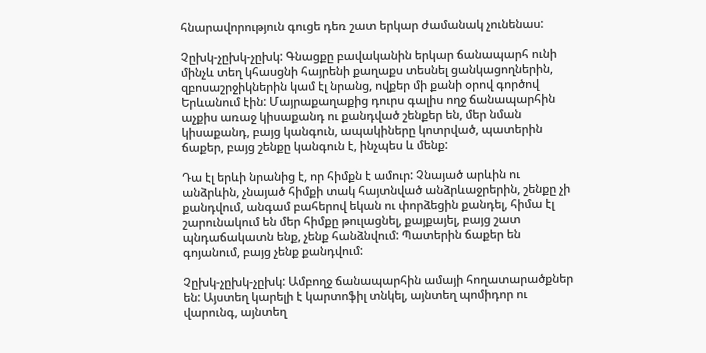հնարավորություն գուցե դեռ շատ երկար ժամանակ չունենաս:

Չըխկ-չըխկ-չըխկ: Գնացքը բավականին երկար ճանապարհ ունի մինչև տեղ կհասցնի հայրենի քաղաքս տեսնել ցանկացողներին, զբոսաշրջիկներին կամ էլ նրանց, ովքեր մի քանի օրով գործով Երևանում էին: Մայրաքաղաքից դուրս գալիս ողջ ճանապարհին աչքիս առաջ կիսաքանդ ու քանդված շենքեր են, մեր նման կիսաքանդ, բայց կանգուն, ապակիները կոտրված, պատերին ճաքեր, բայց շենքը կանգուն է, ինչպես և մենք:

Դա էլ երևի նրանից է, որ հիմքն է ամուր: Չնայած արևին ու անձրևին, չնայած հիմքի տակ հայտնված անձրևաջրերին, շենքը չի քանդվում, անգամ բահերով եկան ու փորձեցին քանդել, հիմա էլ շարունակում են մեր հիմքը թուլացնել, քայքայել, բայց շատ պնդաճակատն ենք, չենք հանձնվում: Պատերին ճաքեր են գոյանում, բայց չենք քանդվում:

Չըխկ-չըխկ-չըխկ: Ամբողջ ճանապարհին ամայի հողատարածքներ են: Այստեղ կարելի է կարտոֆիլ տնկել, այնտեղ պոմիդոր ու վարունգ, այնտեղ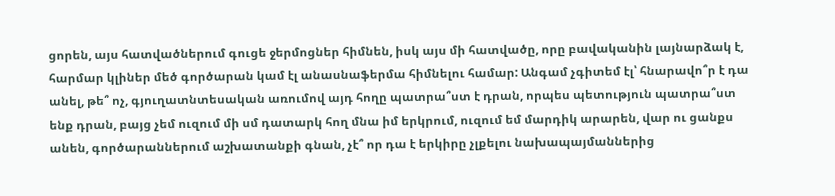ցորեն, այս հատվածներում գուցե ջերմոցներ հիմնեն, իսկ այս մի հատվածը, որը բավականին լայնարձակ է, հարմար կլիներ մեծ գործարան կամ էլ անասնաֆերմա հիմնելու համար: Անգամ չգիտեմ էլ՝ հնարավո՞ր է դա անել, թե՞ ոչ, գյուղատնտեսական առումով այդ հողը պատրա՞ստ է դրան, որպես պետություն պատրա՞ստ ենք դրան, բայց չեմ ուզում մի սմ դատարկ հող մնա իմ երկրում, ուզում եմ մարդիկ արարեն, վար ու ցանքս անեն, գործարաններում աշխատանքի գնան, չէ՞ որ դա է երկիրը չլքելու նախապայմաններից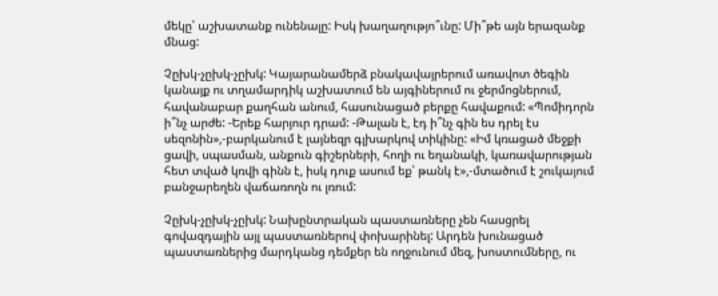մեկը՝ աշխատանք ունենալը: Իսկ խաղաղությո՞ւնը: Մի՞թե այն երազանք մնաց:

Չըխկ-չըխկ-չըխկ: Կայարանամերձ բնակավայրերում առավոտ ծեգին կանայք ու տղամարդիկ աշխատում են այգիներում ու ջերմոցներում, հավանաբար քաղհան անում, հասունացած բերքը հավաքում: «Պոմիդորն ի՞նչ արժե: -Երեք հարյուր դրամ: -Թալան է, էդ ի՞նչ գին ես դրել էս սեզոնին»,-բարկանում է լայնեզր գլխարկով տիկինը: «Իմ կռացած մեջքի ցավի, սպասման, անքուն գիշերների, հողի ու եղանակի, կառավարության հետ տված կռվի գինն է, իսկ դուք ասում եք՝ թանկ է»,-մտածում է շուկայում բանջարեղեն վաճառողն ու լռում:

Չըխկ-չըխկ-չըխկ: Նախընտրական պաստառները չեն հասցրել գովազդային այլ պաստառներով փոխարինել: Արդեն խունացած պաստառներից մարդկանց դեմքեր են ողջունում մեզ, խոստումները, ու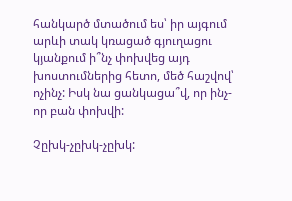հանկարծ մտածում ես՝ իր այգում արևի տակ կռացած գյուղացու կյանքում ի՞նչ փոխվեց այդ խոստումներից հետո, մեծ հաշվով՝ ոչինչ: Իսկ նա ցանկացա՞վ, որ ինչ-որ բան փոխվի:

Չըխկ-չըխկ-չըխկ: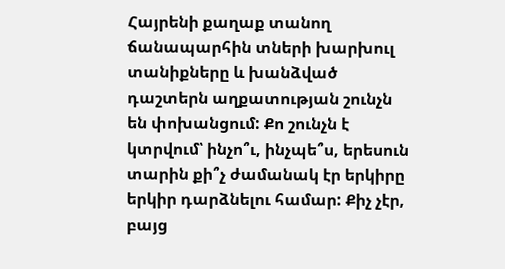Հայրենի քաղաք տանող ճանապարհին տների խարխուլ տանիքները և խանձված դաշտերն աղքատության շունչն են փոխանցում: Քո շունչն է կտրվում՝ ինչո՞ւ, ինչպե՞ս, երեսուն տարին քի՞չ ժամանակ էր երկիրը երկիր դարձնելու համար: Քիչ չէր, բայց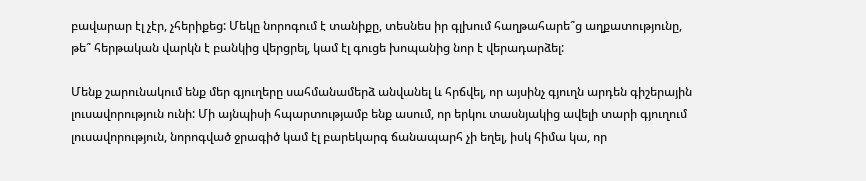բավարար էլ չէր, չհերիքեց: Մեկը նորոգում է տանիքը, տեսնես իր գլխում հաղթահարե՞ց աղքատությունը, թե՞ հերթական վարկն է բանկից վերցրել, կամ էլ գուցե խոպանից նոր է վերադարձել:

Մենք շարունակում ենք մեր գյուղերը սահմանամերձ անվանել և հրճվել, որ այսինչ գյուղն արդեն գիշերային լուսավորություն ունի: Մի այնպիսի հպարտությամբ ենք ասում, որ երկու տասնյակից ավելի տարի գյուղում լուսավորություն, նորոգված ջրագիծ կամ էլ բարեկարգ ճանապարհ չի եղել, իսկ հիմա կա, որ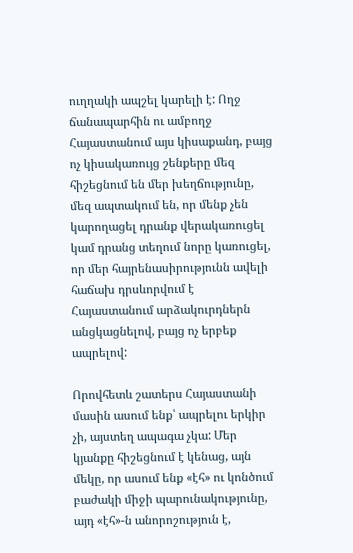ուղղակի ապշել կարելի է: Ողջ ճանապարհին ու ամբողջ Հայաստանում այս կիսաքանդ, բայց ոչ կիսակառույց շենքերը մեզ հիշեցնում են մեր խեղճությունը, մեզ ապտակում են, որ մենք չեն կարողացել դրանք վերակառուցել կամ դրանց տեղում նորը կառուցել, որ մեր հայրենասիրությունն ավելի հաճախ դրսևորվում է Հայաստանում արձակուրդներն անցկացնելով, բայց ոչ երբեք ապրելով:

Որովհետև շատերս Հայաստանի մասին ասում ենք՝ ապրելու երկիր չի, այստեղ ապագա չկա: Մեր կյանքը հիշեցնում է կենաց, այն մեկը, որ ասում ենք «էհ» ու կոնծում բաժակի միջի պարունակությունը, այդ «էհ»-ն անորոշություն է,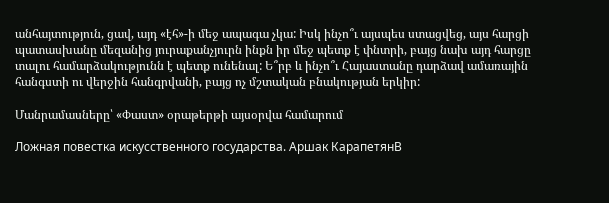անհայտություն, ցավ, այդ «էհ»-ի մեջ ապագա չկա: Իսկ ինչո՞ւ այսպես ստացվեց, այս հարցի պատասխանը մեզանից յուրաքանչյուրն ինքն իր մեջ պետք է փնտրի, բայց նախ այդ հարցը տալու համարձակությունն է պետք ունենալ: Ե՞րբ և ինչո՞ւ Հայաստանը դարձավ ամառային հանգստի ու վերջին հանգրվանի, բայց ոչ մշտական բնակության երկիր:

Մանրամասները՝ «Փաստ» օրաթերթի այսօրվա համարում

Ложная повестка искусственного государства. Аршак КарапетянВ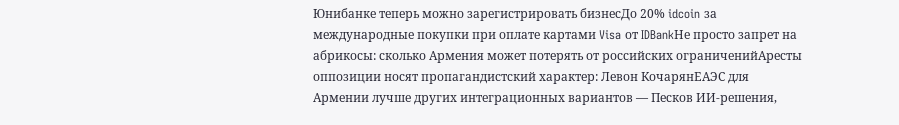Юнибанке теперь можно зарегистрировать бизнесДо 20% idcoin за международные покупки при оплате картами Visa от IDBankНе просто запрет на абрикосы: сколько Армения может потерять от российских ограниченийАресты оппозиции носят пропагандистский характер: Левон КочарянЕАЭС для Армении лучше других интеграционных вариантов — Песков ИИ-решения,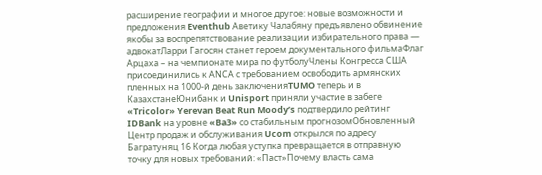расширение географии и многое другое: новые возможности и предложения Eventhub Аветику Чалабяну предъявлено обвинение якобы за воспрепятствование реализации избирательного права — адвокатЛарри Гагосян станет героем документального фильмаФлаг Арцаха – на чемпионате мира по футболуЧлены Конгресса США присоединились к АNCА с требованием освободить армянских пленных на 1000-й день заключенияTUMO теперь и в КазахстанеЮнибанк и Unisport приняли участие в забеге «Tricolor» Yerevan Beat Run Moody’s подтвердило рейтинг IDBank на уровне «Ba3» со стабильным прогнозомОбновленный Центр продаж и обслуживания Ucom открылся по адресу Багратуняц 16 Когда любая уступка превращается в отправную точку для новых требований: «Паст»Почему власть сама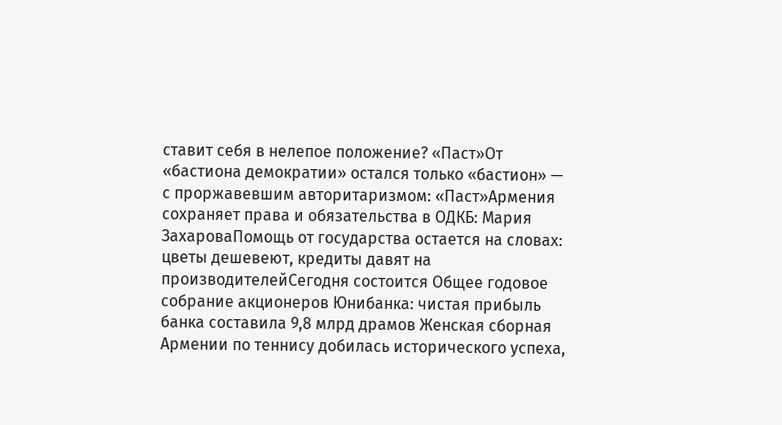ставит себя в нелепое положение? «Паст»От «бастиона демократии» остался только «бастион» — с проржавевшим авторитаризмом: «Паст»Армения сохраняет права и обязательства в ОДКБ: Мария ЗахароваПомощь от государства остается на словах: цветы дешевеют, кредиты давят на производителейСегодня состоится Общее годовое собрание акционеров Юнибанка: чистая прибыль банка составила 9,8 млрд драмов Женская сборная Армении по теннису добилась исторического успеха,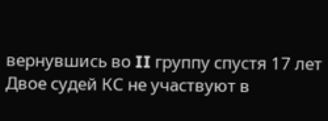вернувшись во II группу спустя 17 лет Двое судей КС не участвуют в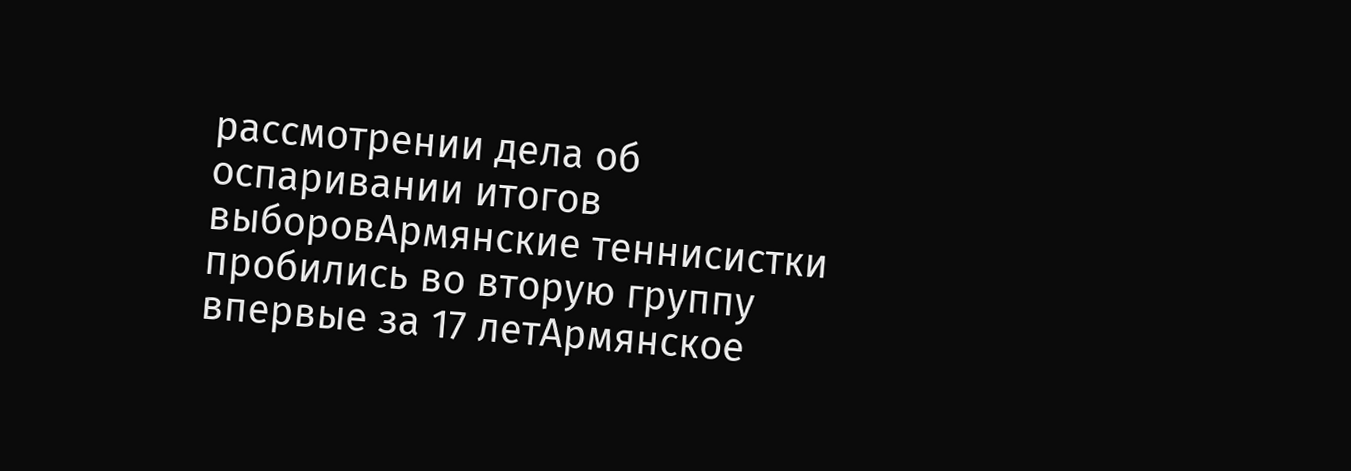рассмотрении дела об оспаривании итогов выборовАрмянские теннисистки пробились во вторую группу впервые за 17 летАрмянское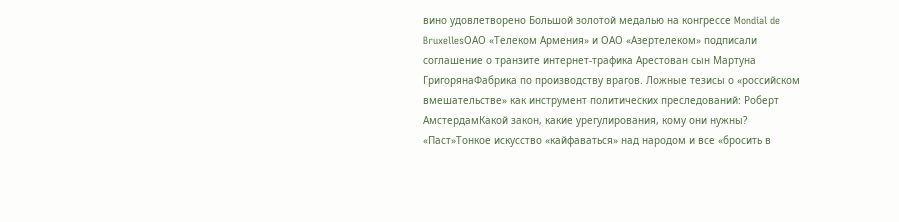вино удовлетворено Большой золотой медалью на конгрессе Mondial de BruxellesОАО «Телеком Армения» и ОАО «Азертелеком» подписали соглашение о транзите интернет-трафика Арестован сын Мартуна ГригорянаФабрика по производству врагов. Ложные тезисы о «российском вмешательстве» как инструмент политических преследований: Роберт АмстердамКакой закон, какие урегулирования, кому они нужны? «Паст»Тонкое искусство «кайфаваться» над народом и все «бросить в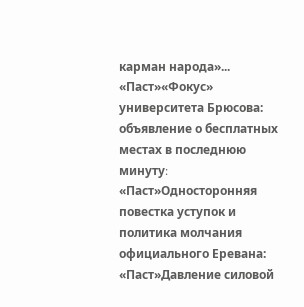карман народа»... «Паст»«Фокус» университета Брюсова: объявление о бесплатных местах в последнюю минуту։ «Паст»Односторонняя повестка уступок и политика молчания официального Еревана: «Паст»Давление силовой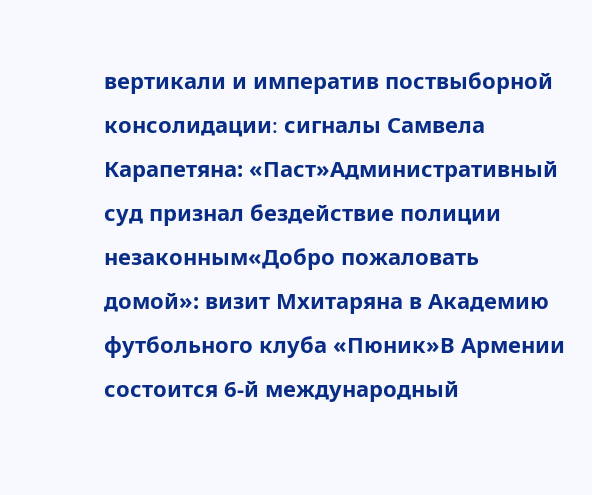вертикали и императив поствыборной консолидации։ сигналы Самвела Карапетяна: «Паст»Административный суд признал бездействие полиции незаконным«Добро пожаловать домой»: визит Мхитаряна в Академию футбольного клуба «Пюник»В Армении состоится 6-й международный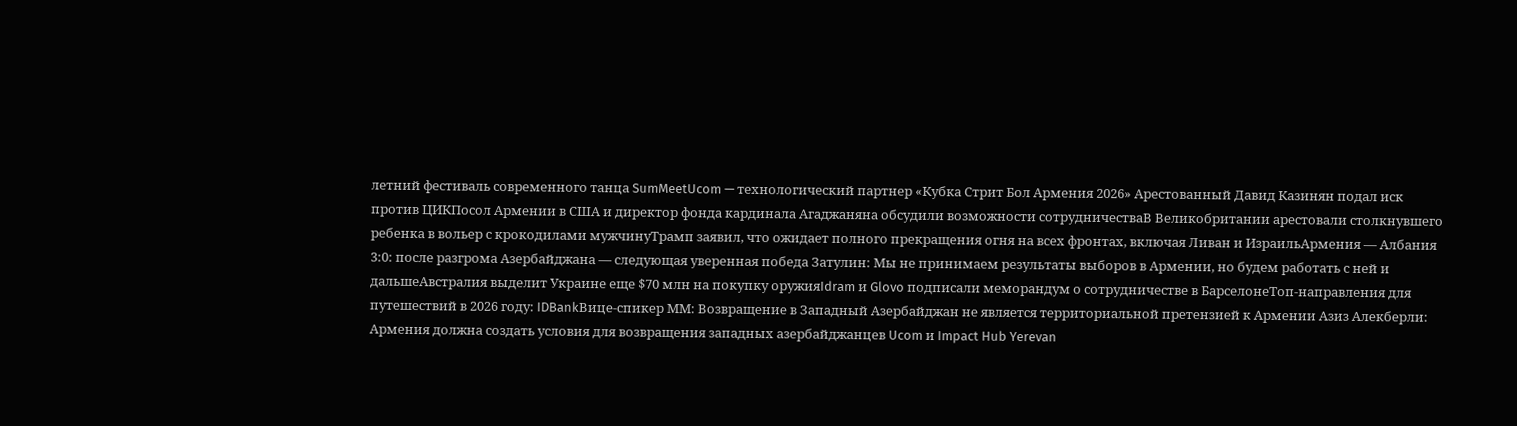летний фестиваль современного танца SumMeetUcom — технологический партнер «Кубка Стрит Бол Армения 2026» Арестованный Давид Казинян подал иск против ЦИКПосол Армении в США и директор фонда кардинала Агаджаняна обсудили возможности сотрудничестваВ Великобритании арестовали столкнувшего ребенка в вольер с крокодилами мужчинуТрамп заявил, что ожидает полного прекращения огня на всех фронтах, включая Ливан и ИзраильАрмения — Албания 3:0: после разгрома Азербайджана — следующая уверенная победа Затулин: Мы не принимаем результаты выборов в Армении, но будем работать с ней и дальшеАвстралия выделит Украине еще $70 млн на покупку оружияIdram и Glovo подписали меморандум о сотрудничестве в БарселонеТоп-направления для путешествий в 2026 году: IDBankВице-спикер ММ: Возвращение в Западный Азербайджан не является территориальной претензией к Армении Азиз Алекберли: Армения должна создать условия для возвращения западных азербайджанцев Ucom и Impact Hub Yerevan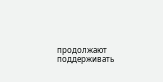продолжают поддерживать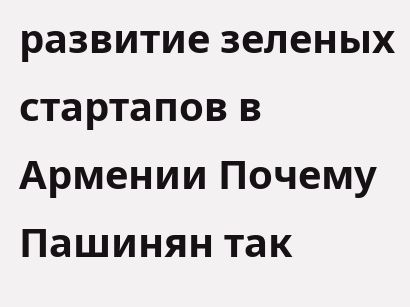развитие зеленых стартапов в Армении Почему Пашинян так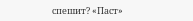спешит? «Паст»